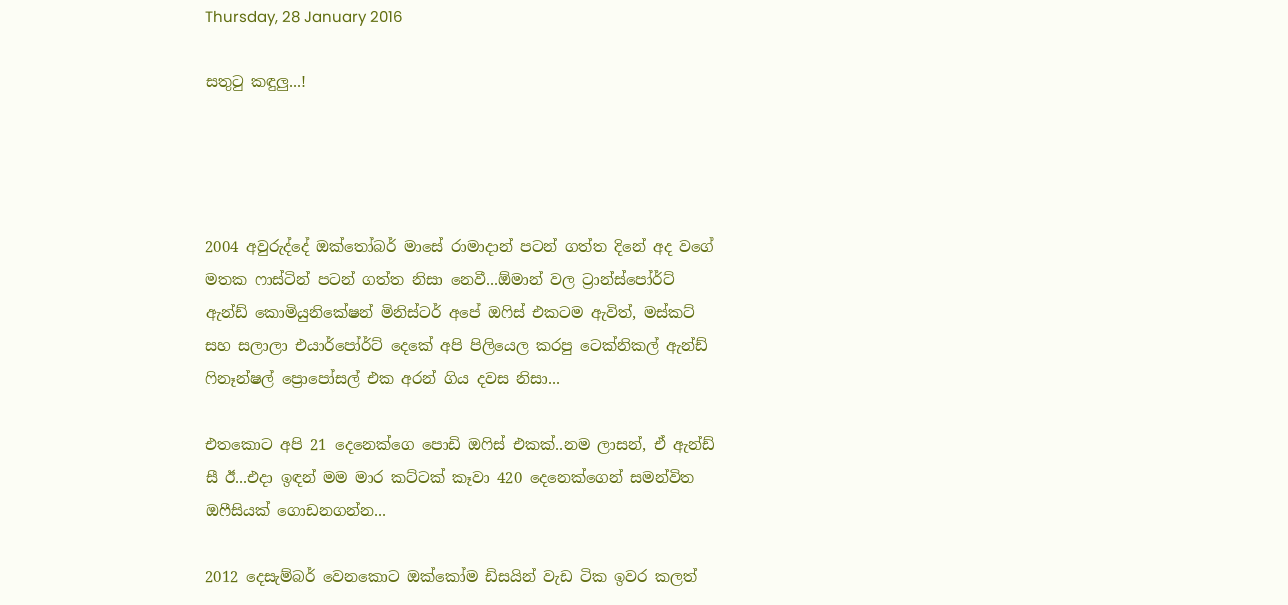Thursday, 28 January 2016

සතුටු කඳුලු...!




2004 අවුරුද්දේ ඔක්තෝබර් මාසේ රාමාදාන් පටන් ගත්ත දිනේ අද වගේ මතක ෆාස්ටින් පටන් ගත්ත නිසා නෙවී...ඕමාන් වල ට්‍රාන්ස්පෝර්ට් ඇන්ඩ් කොමියුනිකේෂන් මිනිස්ටර් අපේ ඔෆිස් එකටම ඇවිත්, මස්කට් සහ සලාලා එයාර්පෝර්ට් දෙකේ අපි පිලියෙල කරපු ටෙක්නිකල් ඇන්ඩ් ෆිනෑන්ෂල් ප්‍රොපෝසල් එක අරන් ගිය දවස නිසා...

එතකොට අපි 21 දෙනෙක්ගෙ පොඩි ඔෆිස් එකක්..නම ලාසන්, ඒ ඇන්ඩ් සී ඊ...එදා ඉඳන් මම මාර කට්ටක් කෑවා 420 දෙනෙක්ගෙන් සමන්විත ඔෆීසියක් ගොඩනගන්න...

2012 දෙසැම්බර් වෙනකොට ඔක්කෝම ඩිසයින් වැඩ ටික ඉවර කලත්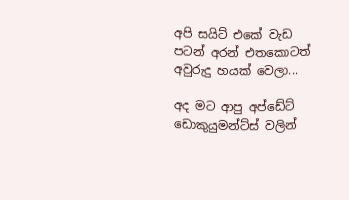අපි ස‍යිට් එකේ වැඩ පටන් අරන් එතකොටත් අවුරුදු හයක් වෙලා...

අද මට ආපු අප්ඩේට් ඩොකුයුමන්ට්ස් වලින්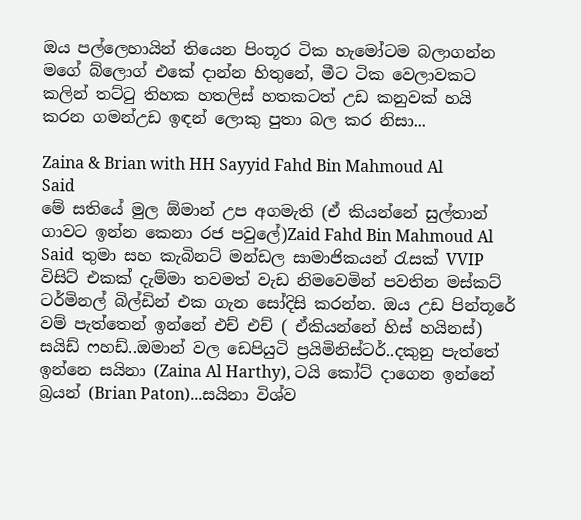ඔය පල්ලෙහායින් තියෙන පිංතූර ටික හැමෝටම බලාගන්න මගේ බ්ලොග් එකේ දාන්න හිතුනේ, මීට ටික වෙලාවකට කලින් තට්ටු තිහක හතලිස් හතකටත් උඩ කනුවක් හයි කරන ගමන්උඩ ඉඳන් ලොකු පුතා බල කර නිසා...

Zaina & Brian with HH Sayyid Fahd Bin Mahmoud Al Said
මේ සතියේ මුල ඕමාන් උප අගමැති (ඒ කියන්නේ සුල්තාන් ගාවට ඉන්න කෙනා රජ පවුලේ)Zaid Fahd Bin Mahmoud Al Said  තුමා සහ කැබිනට් මන්ඩල සාමාජිකයන් රැසක් VVIP විසිට් එකක් දැම්මා තවමත් වැඩ නිමවෙමින් පවතින මස්කට් ටර්මිනල් බිල්ඩින් එක ගැන සෝදිසි කරන්න. ඔය උඩ පින්තූරේ වම් පැත්තෙන් ඉන්නේ එච් එච් ( ඒකියන්නේ හිස් හයිනස්) සයිඩ් ෆහඩ්..ඔමාන් වල ඩෙපියුටි ප්‍රයිමිනිස්ටර්..දකුනු පැත්තේ ඉන්නෙ සයිනා (Zaina Al Harthy), ටයි කෝට් දාගෙන ඉන්නේ බ්‍රයන් (Brian Paton)...සයිනා විශ්ව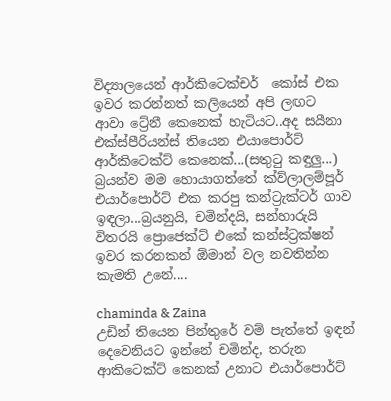විද්‍යාලයෙන් ආර්කිටෙක්චර්  කෝස් එක ඉවර කරන්නත් කලියෙන් අපි ලඟට ආවා ට්‍රේනී කෙනෙක් හැටියට..අද සයීනා එක්ස්පීරියන්ස් තියෙන එයාපොර්ට් ආර්කිටෙක්ට් කෙනෙක්...(සතුටු කඳුලු...)
බ්‍රයන්ව මම හොයාගත්තේ ක්ව්ලාලම්පූර් එයාර්පොර්ට් එක කරපු කන්ට්‍රැක්ටර් ගාව ඉඳලා...බ්‍රයනුයි, චමින්දයි, සන්හාරුයි විතරයි ප්‍රොජෙක්ට් එකේ කන්ස්ට්‍රක්ෂන් ඉවර කරනකන් ඕමාන් වල නවතින්න කැමති උනේ....

chaminda & Zaina
උඩින් තියෙන පින්තුරේ වම් පැත්තේ ඉඳන් දෙවෙනියට ඉන්නේ චමින්ද, තරුන ආකිටෙක්ට් කෙනක් උනාට එයාර්පොර්ට්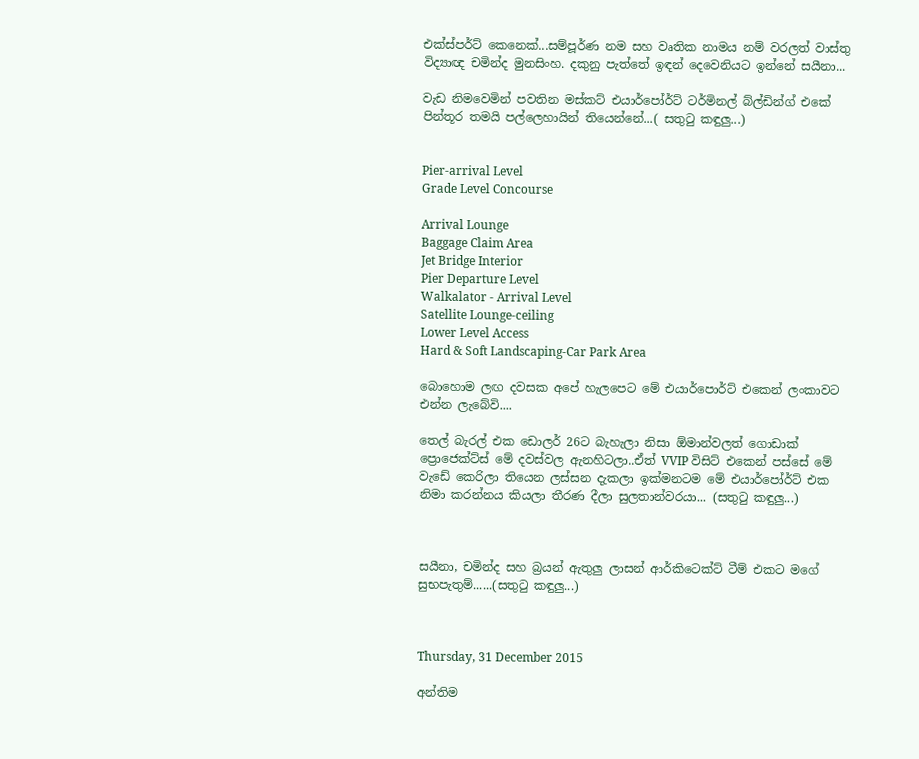එක්ස්පර්ට් කෙනෙක්...සම්පූර්ණ නම සහ වෘතික නාමය නම් වරලත් වාස්තු විද්‍යාඥ චමින්ද මුනසිංහ. දකුනු පැත්තේ ඉඳන් දෙවෙනියට ඉන්නේ සයීනා...

වැඩ නිමවෙමින් පවතින මස්කට් එයාර්පෝර්ට් ටර්මිනල් බ්ල්ඩින්ග් එකේ පින්තූර තමයි පල්ලෙහායින් තියෙන්නේ...( සතුටු කඳුලු...)


Pier-arrival Level
Grade Level Concourse

Arrival Lounge
Baggage Claim Area
Jet Bridge Interior
Pier Departure Level
Walkalator - Arrival Level
Satellite Lounge-ceiling
Lower Level Access
Hard & Soft Landscaping-Car Park Area

බොහොම ලඟ දවසක අපේ හැලපෙට මේ එයාර්පොර්ට් එකෙන් ලංකාවට එන්න ලැබේවි....

තෙල් බැරල් එක ඩොලර් 26ට බැහැලා නිසා ඕමාන්වලත් ගොඩාක් ප්‍රොජෙක්ට්ස් මේ දවස්වල ඇනහිටලා..ඒත් VVIP විසිට් එකෙන් පස්සේ මේ වැඩේ කෙරිලා තියෙන ලස්සන දැකලා ඉක්මනටම මේ එයාර්පෝර්ට් එක නිමා කරන්නය කියලා තීරණ දීලා සුලතාන්වරයා... (සතුටු කඳුලු...)



සයීනා, චමින්ද සහ බ්‍රයන් ඇතුලු ලාසන් ආර්කිටෙක්ට් ටීම් එකට මගේ සුභපැතුම්......(සතුටු කඳුලු...)



Thursday, 31 December 2015

අන්තිම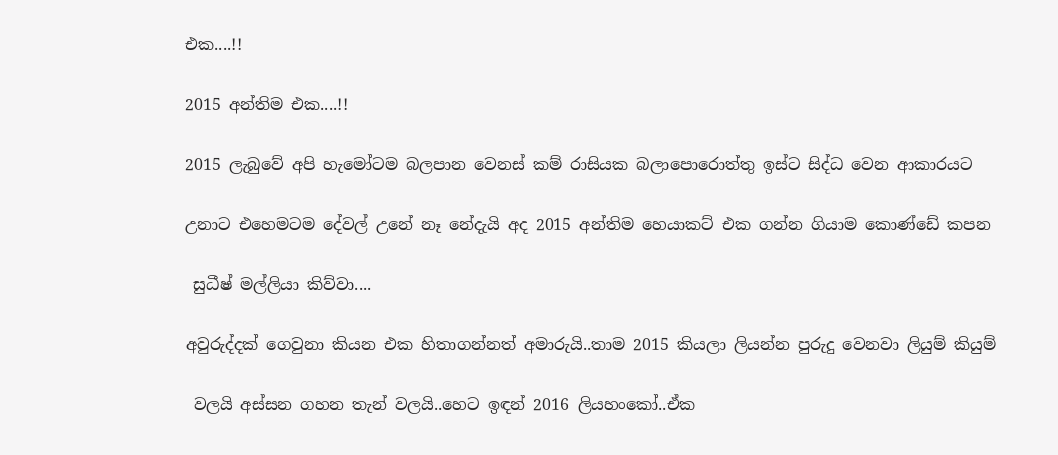එක....!!

2015 අන්තිම එක....!!

2015 ලැබුවේ අපි හැමෝටම බලපාන වෙනස් කම් රාසියක බලාපොරොත්තු ඉස්ට සිද්ධ වෙන ආකාරයට

උනාට එහෙමටම දේවල් උනේ නෑ නේදැයි අද 2015 අන්තිම හෙයාකට් එක ගන්න ගියාම කොණ්ඩේ කපන

 සුධීෂ් මල්ලියා කිව්වා....

අවුරුද්දක් ගෙවුනා කියන එක හිතාගන්නත් අමාරුයි..තාම 2015 කියලා ලියන්න පුරුදු වෙනවා ලියුම් කියුම්

 වලයි අස්සන ගහන තැන් වලයි..හෙට ඉඳන් 2016 ලියහංකෝ..ඒක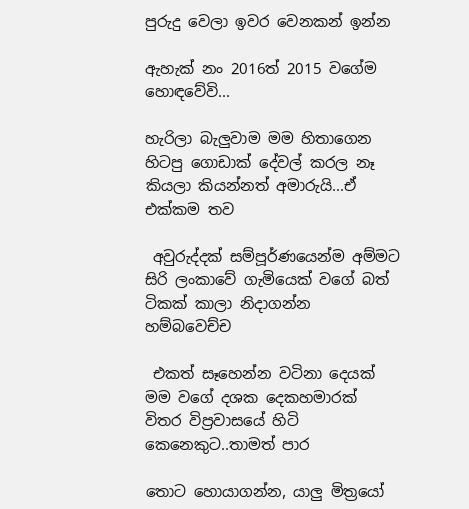පුරුදු වෙලා ඉවර වෙනකන් ඉන්න

ඇහැක් නං 2016ත් 2015 වගේම හොඳවේවි...

හැරිලා බැලුවාම මම හිතාගෙන හිටපු ගොඩාක් දේවල් කරල නෑ කියලා කියන්නත් අමාරුයි...ඒ එක්කම තව

 අවුරුද්දක් සම්පූර්ණයෙන්ම අම්මට සිරි ලංකාවේ ගැමියෙක් වගේ බත් ටිකක් කාලා නිදාගන්න හම්බවෙච්ච

 එකත් සෑහෙන්න වටිනා දෙයක් මම වගේ දශක දෙකහමාරක් විතර විප්‍රවාසයේ හිටි කෙනෙකුට..තාමත් පාර

තොට හොයාගන්න, යාලු මිත්‍රයෝ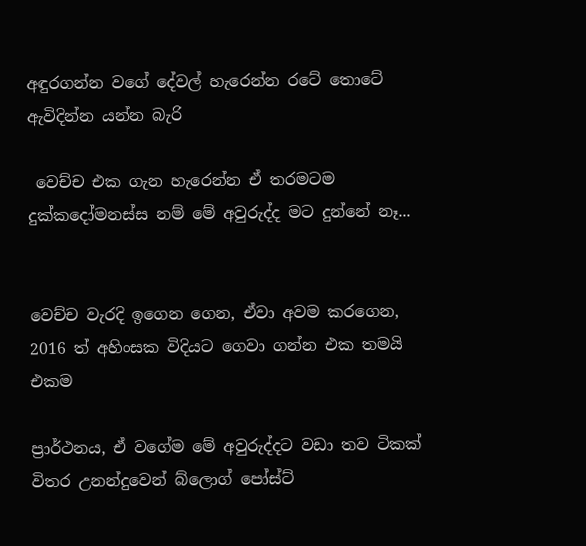අඳුරගන්න වගේ දේවල් හැරෙන්න රටේ තොටේ ඇවිදින්න යන්න බැරි

 වෙච්ච එක ගැන හැරෙන්න ඒ තරමටම දුක්කදෝමනස්ස නම් මේ අවුරුද්ද මට දුන්නේ නෑ...


වෙච්ච වැරදි ඉගෙන ගෙන, ඒවා අවම කරගෙන, 2016 ත් අහිංසක විදියට ගෙවා ගන්න එක තමයි එකම

ප්‍රාර්ථනය, ඒ වගේම මේ අවුරුද්දට වඩා තව ටිකක් විතර උනන්දුවෙන් බ්ලොග් පෝස්ට්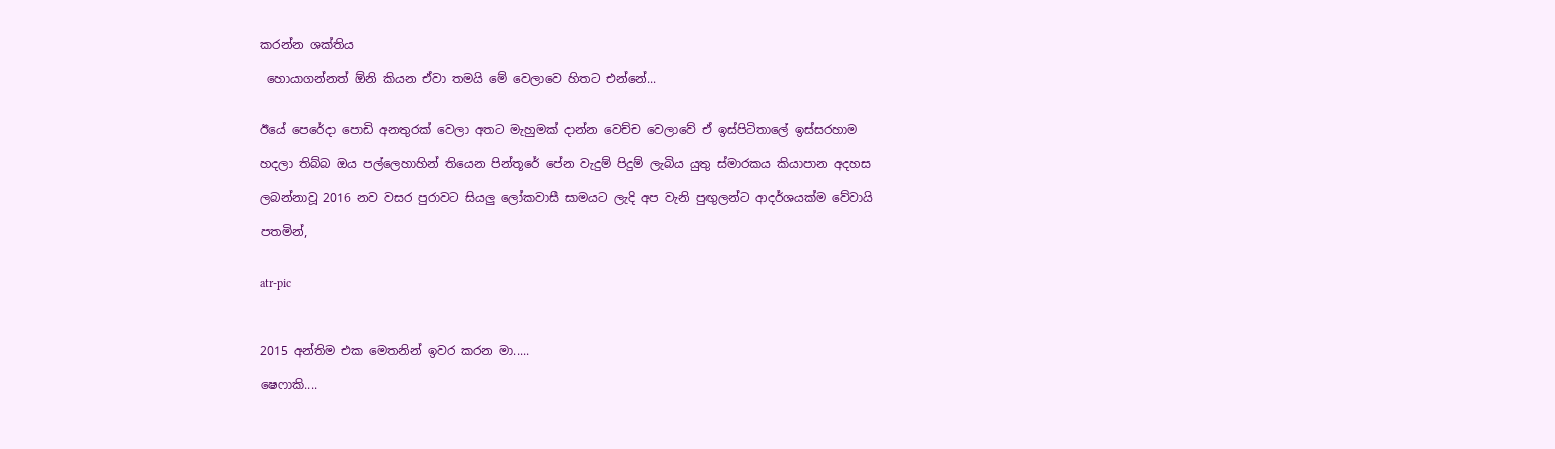කරන්න ශක්තිය

 හොයාගන්නත් ඕනි කියන ඒවා තමයි මේ වෙලාවෙ හිතට එන්නේ...


ඊයේ පෙරේදා පොඩි අනතුරක් වෙලා අතට මැහුමක් දාන්න වෙච්ච වෙලාවේ ඒ ඉස්පිටිතාලේ ඉස්සරහාම

හදලා තිබ්බ ඔය පල්ලෙහාහින් තියෙන පින්තූරේ පේන වැදුම් පිදුම් ලැබිය යුතු ස්මාරකය කියාපාන අදහස

ලබන්නාවූ 2016 නව වසර පුරාවට සියලු ලෝකවාසී සාමයට ලැදි අප වැනි පුඟුලන්ට ආදර්ශයක්ම වේවායි

පතමින්,


atr-pic



2015 අන්තිම එක මෙතනින් ඉවර කරන මා.....

ෂෙෆාකි....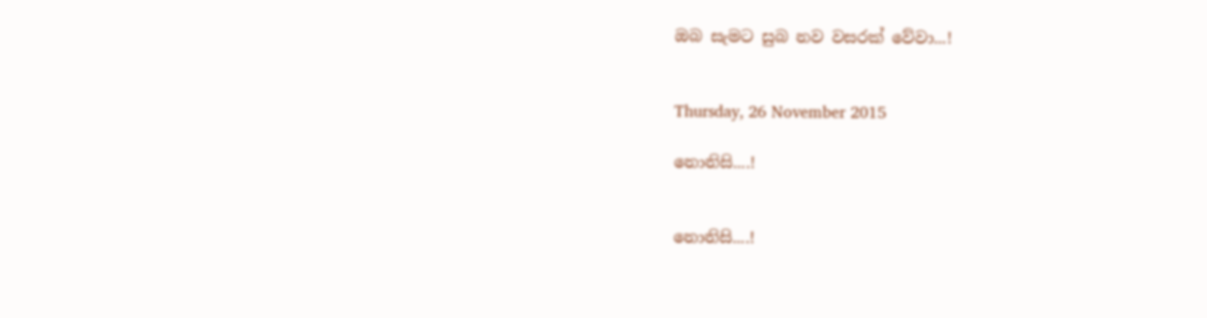ඔබ සැමට සුබ නව වසරක් වේවා...!


Thursday, 26 November 2015

නොනිසි....!


නොනිසි....!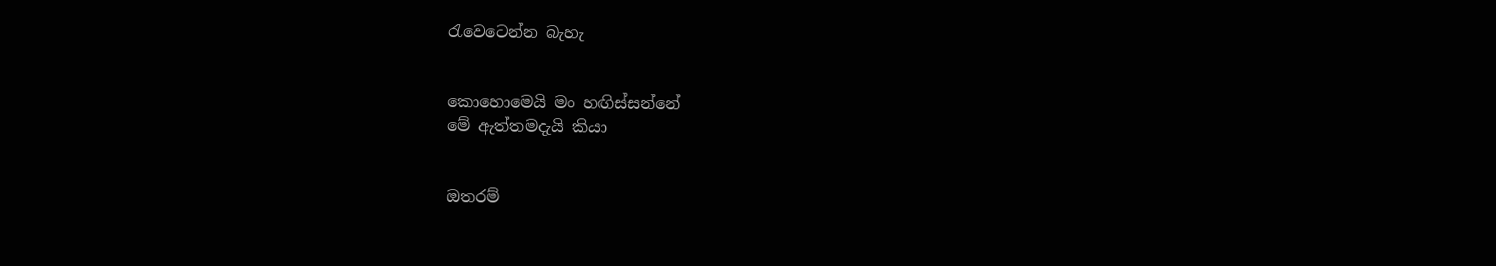රැවෙටෙන්න බැහැ


කොහොමෙයි මං හඟිස්සන්නේ
මේ ඇත්තමදැයි කියා


ඔතරම්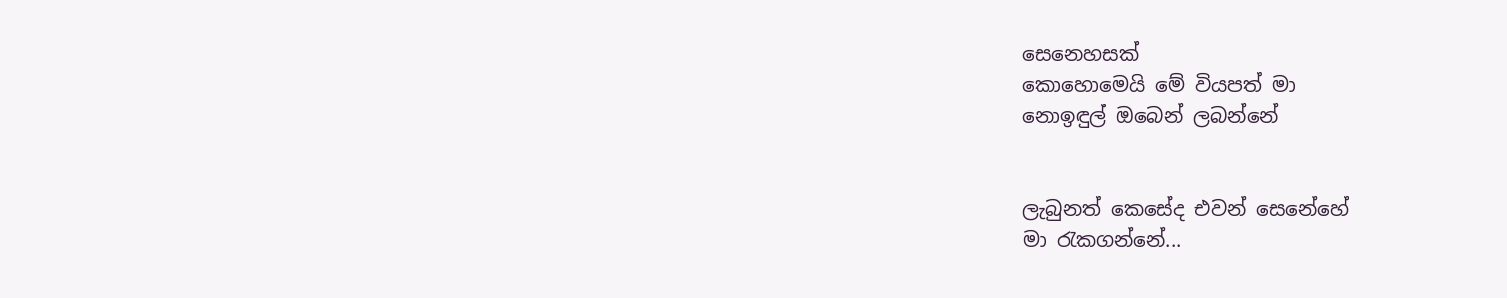සෙනෙහසක්
කොහොමෙයි මේ වියපත් මා
නොඉඳුල් ඔබෙන් ලබන්නේ


ලැබුනත් කෙසේද එවන් සෙනේහේ
මා රැකගන්නේ...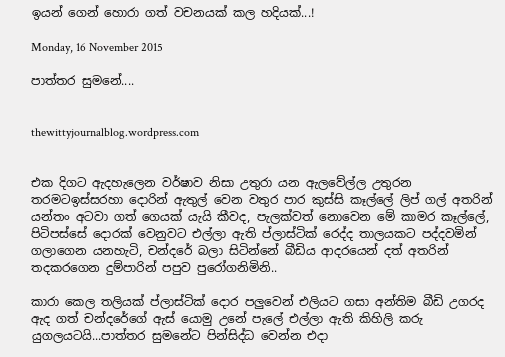ඉයන් ගෙන් හොරා ගත් වචනයක් කල හදියක්...!

Monday, 16 November 2015

පාත්තර සුමනේ....


thewittyjournalblog.wordpress.com


එක දිගට ඇදහැලෙන වර්ෂාව නිසා උතුරා යන ඇලවේල්ල උතුරන තරමටඉස්සරහා දොරින් ඇතුල් වෙන වතුර පාර කුස්සි කෑල්ලේ ලිප් ගල් අතරින් යන්තං අටවා ගත් ගෙයක් යැයි කීවද, පැලක්වත් නොවෙන මේ කාමර කෑල්ලේ, පිටිපස්සේ දොරක් වෙනුවට එල්ලා ඇති ප්ලාස්ටික් රෙද්ද තාලයකට පද්දවමින් ගලාගෙන යනහැටි, චන්දරේ බලා සිටින්නේ බීඩිය ආදරයෙන් දත් අතරින් තදකරගෙන දුම්පාරින් පපුව පුරෝගනිමිනි..

කාරා කෙල තලියක් ප්ලාස්ටික් දොර පලුවෙන් එලියට ගසා අන්තිම බීඩි උගරද ඇද ගත් චන්දරේගේ ඇස් යොමු උනේ පැලේ එල්ලා ඇති කිහිලි කරු යුගලයටයි...පාත්තර සුමනේට පින්සිද්ධ වෙන්න එදා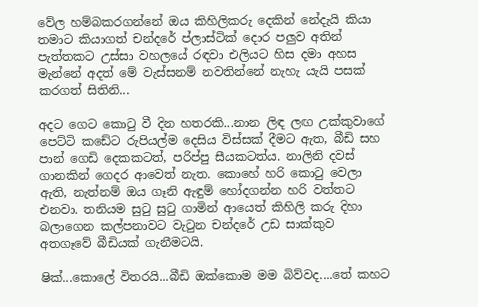වේල හම්බකරගන්නේ ඔය කිහිලිකරු දෙකින් නේදැයි කියා තමාට කියාගත් චන්දරේ ප්ලාස්ටික් දොර පලුව අතින් පැත්තකට උස්සා වහලයේ රඳවා එලියට හිස දමා අහස මැන්නේ අදත් මේ වැස්සනම් නවතින්නේ නැහැ යැයි පසක් කරගත් සිතිනි...

අදට ගෙට කොටු වී දින හතරකි...නාන ලිඳ ලඟ උක්කුවාගේ පෙට්ටි කඩේට රුපියල්ම දෙසිය විස්සක් දීමට ඇත, බීඩි සහ පාන් ගෙඩි දෙකකටත්, පරිප්පු සීයකටත්ය. නාලිනි දවස් ගානකින් ගෙදර ආවෙත් නැත. කොහේ හරි කොටු වෙලා ඇති, නැත්නම් ඔය ගෑනි ඇඳුම් හෝදගන්න හරි වත්තට එනවා. තනියම සුටු සුටු ගාමින් ආයෙත් කිහිලි කරු දිහා බලාගෙන කල්පනාවට වැටුන චන්දරේ උඩ සාක්කුව අතගෑවේ බීඩියක් ගැනීමටයි.

ෂික්...කොලේ විතරයි...බීඩි ඔක්කොම මම බිව්වද....තේ කහට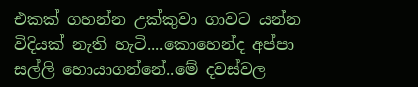එකක් ගහන්න උක්කුවා ගාවට යන්න විදියක් නැති හැටි....කොහෙන්ද අප්පා සල්ලි හොයාගන්නේ..මේ දවස්වල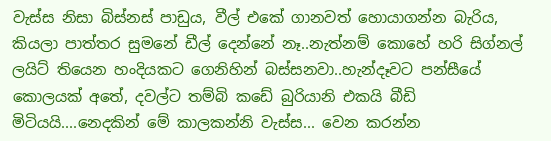වැස්ස නිසා බිස්නස් පාඩුය, වීල් එකේ ගානවත් හොයාගන්න බැරිය, කියලා පාත්තර සුමනේ ඩීල් දෙන්නේ නෑ..නැත්නම් කොහේ හරි සිග්නල් ලයිට් තියෙන හංදියකට ගෙනිහින් බස්සනවා..හැන්දෑවට පන්සීයේ කොලයක් අතේ, දවල්ට තම්බි කඩේ බුරියානි එකයි බීඩි මිටියයි....නෙදකින් මේ කාලකන්නි වැස්ස... වෙන කරන්න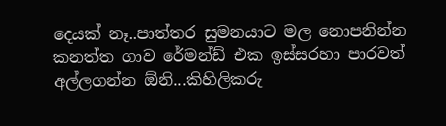දෙයක් නෑ..පාත්තර සුමනයාට මල නොපනින්න කනත්ත ගාව රේමන්ඩ් එක ඉස්සරහා පාරවත් අල්ලගන්න ඕනි...කිහිලිකරු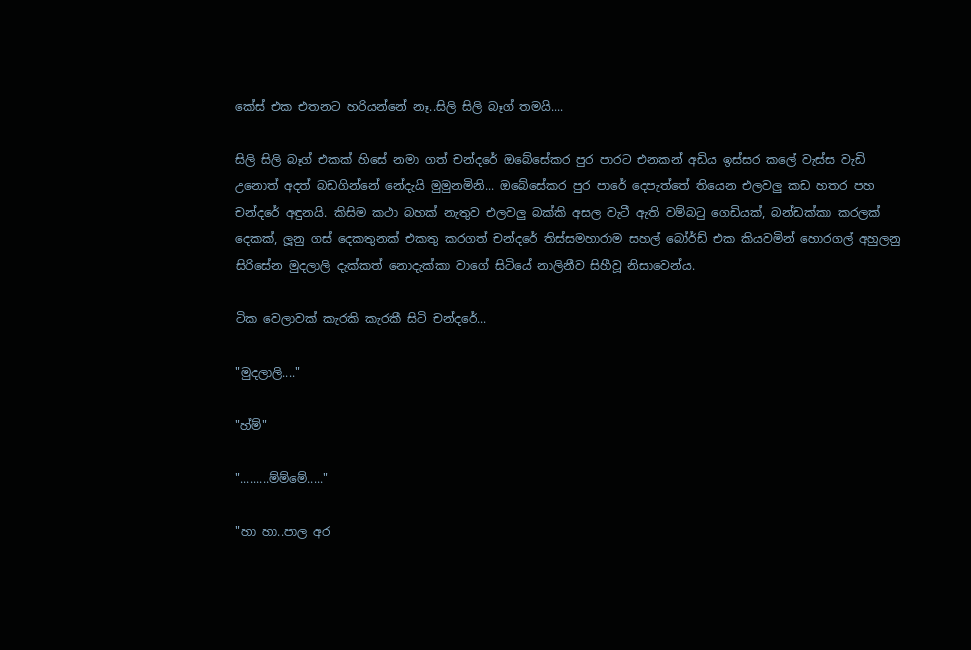කේස් එක එතනට හරියන්නේ නෑ..සිලි සිලි බෑග් තමයි....

සිලි සිලි බෑග් එකක් හිසේ නමා ගත් චන්දරේ ඔබේසේකර පුර පාරට එනකන් අඩිය ඉස්සර කලේ වැස්ස වැඩි උනොත් අදත් බඩගින්නේ නේදැයි මුමුනමිනි... ඔබේසේකර පුර පාරේ දෙපැත්තේ තියෙන එලවලු කඩ හතර පහ චන්දරේ අඳුනයි. කිසිම කථා බහක් නැතුව එලවලු බක්කි අසල වැටී ඇති වම්බටු ගෙඩියක්, බන්ඩක්කා කරලක් දෙකක්, ලූනු ගස් දෙකතුනක් එකතු කරගත් චන්දරේ තිස්සමහාරාම සහල් බෝර්ඩ් එක කියවමින් හොරගල් අහුලනු සිරිසේන මුදලාලි දැක්කත් නොදැක්කා වාගේ සිටියේ නාලිනීව සිහීවූ නිසාවෙන්ය.

ටික වෙලාවක් කැරකි කැරකී සිටි චන්දරේ...

"මුදලාලි...."

"හ්ම්"

".........ම්ම්මේ....."

"හා හා..පාල අර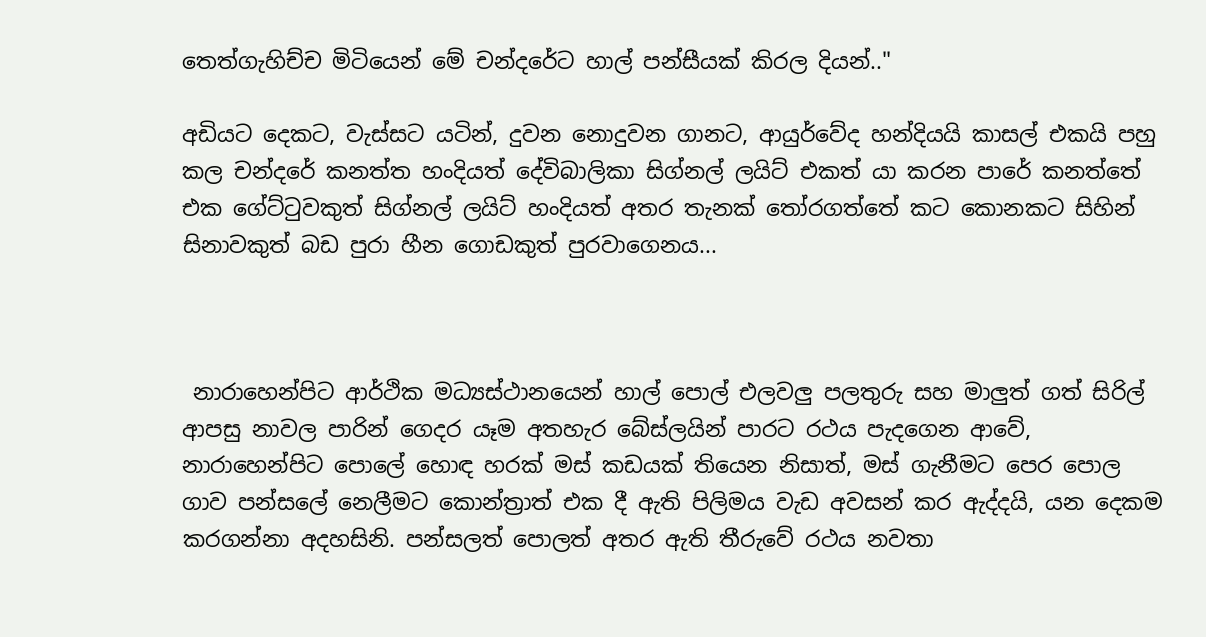තෙත්ගැහිච්ච මිටියෙන් මේ චන්දරේට හාල් පන්සීයක් කිරල දියන්.."

අඩියට දෙකට, වැස්සට යටින්, දුවන නොදුවන ගානට, ආයුර්වේද හන්දියයි කාසල් එකයි පහු කල චන්දරේ කනත්ත හංදියත් දේවිබාලිකා සිග්නල් ලයිට් එකත් යා කරන පාරේ කනත්තේ එක ගේට්ටුවකුත් සිග්නල් ලයිට් හංදියත් අතර තැනක් තෝරගත්තේ කට කොනකට සිහින් සිනාවකුත් බඩ පුරා හීන ගොඩකුත් පුරවාගෙනය...



 නාරාහෙන්පිට ආර්ථික මධ්‍යස්ථානයෙන් හාල් පොල් එලවලු පලතුරු සහ මාලුත් ගත් සිරිල් ආපසු නාවල පාරින් ගෙදර යෑම අතහැර බේස්ලයින් පාරට රථය පැදගෙන ආවේ, නාරාහෙන්පිට පොලේ හොඳ හරක් මස් කඩයක් තියෙන නිසාත්, මස් ගැනීමට පෙර පොල ගාව පන්සලේ නෙලීමට කොන්ත්‍රාත් එක දී ඇති පිලිමය වැඩ අවසන් කර ඇද්දයි, යන දෙකම කරගන්නා අදහසිනි. පන්සලත් පොලත් අතර ඇති තීරුවේ රථය නවතා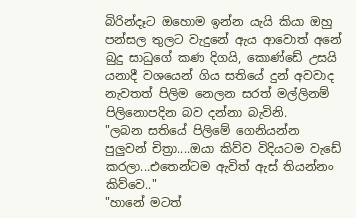බිරින්දෑට ඔහොම ඉන්න යැයි කියා ඔහු පන්සල තුලට වැදුනේ ඇය ආවොත් අනේ බුදු සාධුගේ කණ දිගයි, කොණ්ඩේ උසයි යනාදී වශයෙන් ගිය සතියේ දුන් අවවාද නැවතත් පිලිම නෙලන සරත් මල්ලිනම් පිලිනොපදින බව දන්නා බැවිනි.
"ලබන සතියේ පිලිමේ ගෙනියන්න පුලුවන් චිත්‍රා....ඔයා කිව්ව විදියටම වැඩේ කරලා...එතෙන්ටම ඇවිත් ඇස් තියන්නං කිව්වෙ.."
"හානේ මටත්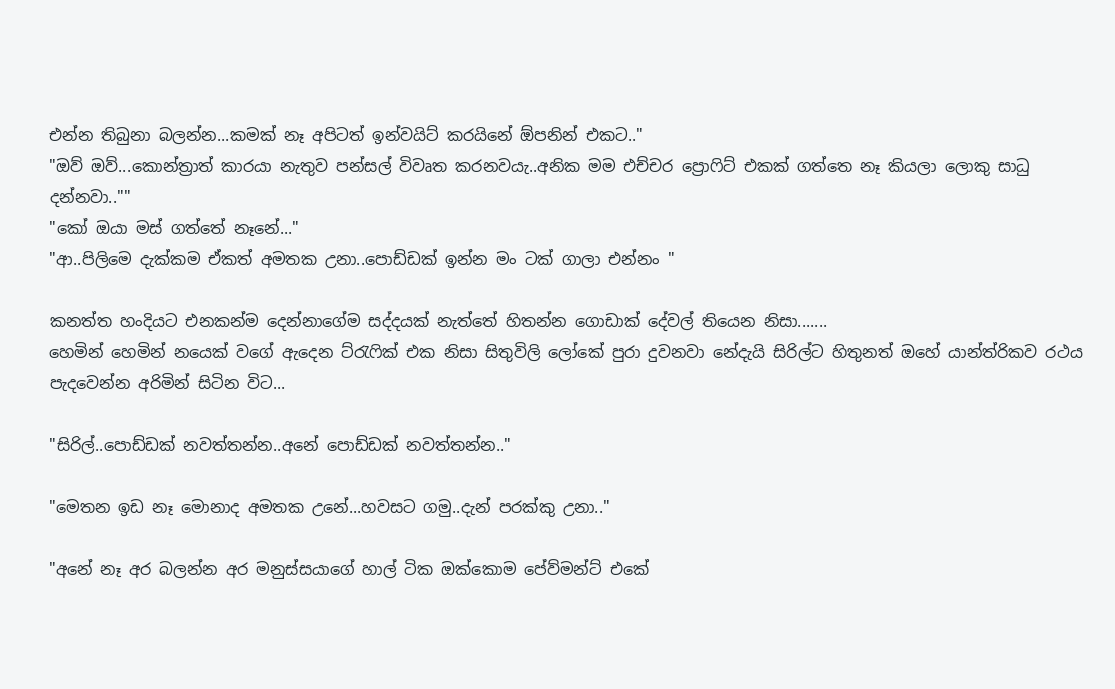එන්න තිබුනා බලන්න...කමක් නෑ අපිටත් ඉන්වයිට් කරයිනේ ඕපනින් එකට.."
"ඔව් ඔව්...කොන්ත්‍රාත් කාරයා නැතුව පන්සල් විවෘත කරනවයැ..අනික මම එච්චර ප්‍රොෆිට් එකක් ගත්තෙ නෑ කියලා ලොකු සාධු දන්නවා..""
"කෝ ඔයා මස් ගත්තේ නෑනේ..."
"ආ..පිලිමෙ දැක්කම ඒකත් අමතක උනා..පොඩ්ඩක් ඉන්න මං ටක් ගාලා එන්නං "

කනත්ත හංදියට එනකන්ම දෙන්නාගේම සද්දයක් නැත්තේ හිතන්න ගොඩාක් දේවල් තියෙන නිසා.......
හෙමින් හෙමින් නයෙක් වගේ ඇදෙන ට්රැෆික් එක නිසා සිතුවිලි ලෝකේ පුරා දුවනවා නේදැයි සිරිල්ට හිතුනත් ඔහේ යාන්ත්රිකව රථය පැදවෙන්න අරිමින් සිටින විට...

"සිරිල්..පොඩ්ඩක් නවත්තන්න..අනේ පොඩ්ඩක් නවත්තන්න.."

"මෙතන ඉඩ නෑ මොනාද අමතක උනේ...හවසට ගමු..දැන් පරක්කු උනා.."

"අනේ නෑ අර බලන්න අර මනුස්සයාගේ හාල් ටික ඔක්කොම පේව්මන්ට් එකේ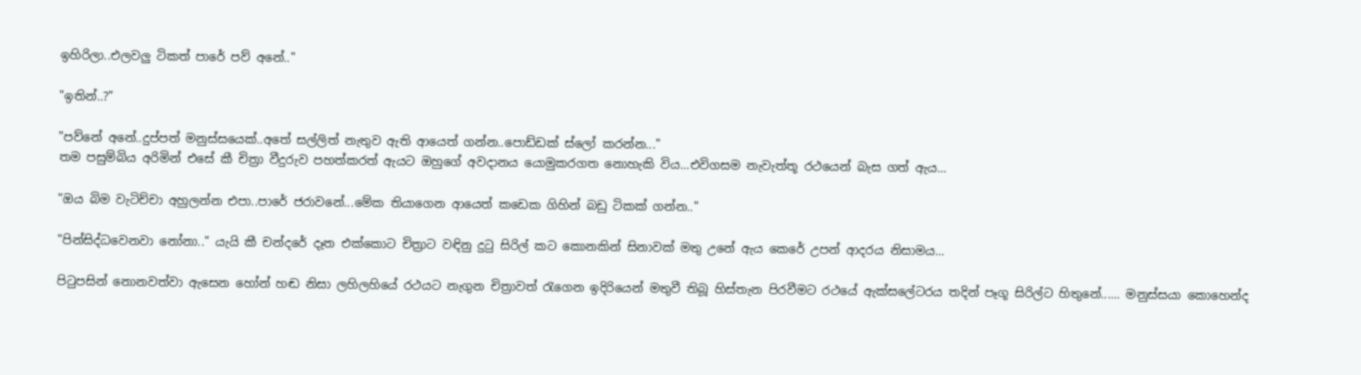ඉහිරිලා..එලවලු ටිකත් පාරේ පව් අනේ.."

"ඉතින්..?"

"පව්නේ අනේ..දුප්පත් මනුස්සයෙක්..අතේ සල්ලිත් නැතුව ඇති ආයෙත් ගන්න..පොඩ්ඩක් ස්ලෝ කරන්න..."
තම පසුම්බිය අරිමින් එසේ කී චිත්‍රා වීදුරුව පහත්කරත් ඇයට ඔහුගේ අවදානය යොමුකරගත නොහැකි විය...එවිගසම නැවැත්තූ රථයෙන් බැස ගත් ඇය...

"ඔය බිම වැටිච්චා අහුලන්න එපා..පාරේ ජරාවනේ...මේක තියාගෙන ආයෙත් කඩෙක ගිහින් බඩු ටිකක් ගන්න.."

"පින්සිද්ධවෙනවා නෝනා.." යැයි කී චන්දරේ දෑත එක්කොට චිත්‍රාට වඳිනු දුටු සිරිල් කට කොනකින් සිනාවක් මතු උනේ ඇය කෙරේ උපන් ආදරය නිසාමය...

පිටුපසින් නොනවත්වා ඇසෙන හෝන් හඬ නිසා ලහිලහියේ රථයට නැගුන චිත්‍රාවත් රැගෙන ඉදිරියෙන් මතුවී තිබූ හිස්තැන පිරවීමට රථයේ ඇක්සලේටරය තදින් පෑගූ සිරිල්ට හිතුනේ...... මනුස්සයා කොහෙන්ද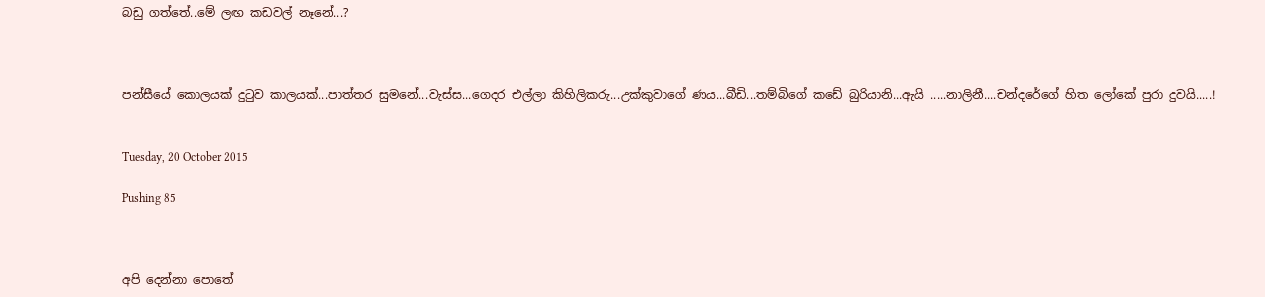බඩු ගත්තේ..මේ ලඟ කඩවල් නෑනේ...?



පන්සීයේ කොලයක් දුටුව කාලයක්...පාත්තර සුමනේ...වැස්ස...ගෙදර එල්ලා කිහිලිකරු...උක්කුවාගේ ණය...බීඩි...තම්බිගේ කඩේ බුරියානි...ඇයි .....නාලිනී....චන්දරේගේ හිත ලෝකේ පුරා දුවයි.....!


Tuesday, 20 October 2015

Pushing 85



අපි දෙන්නා පොතේ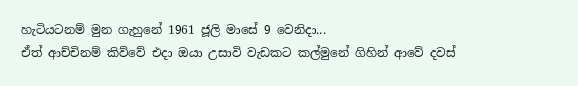හැටියටනම් මුන ගැහුනේ 1961 ජූලි මාසේ 9 වෙනිදා...
ඒත් ආච්චිනම් කිව්වේ එදා ඔයා උසාවි වැඩකට කල්මුනේ ගිහින් ආවේ දවස්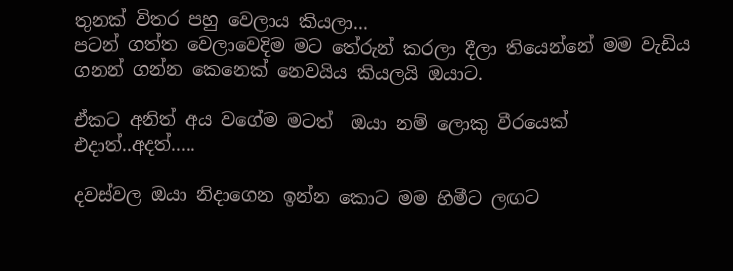තුනක් විතර පහු වෙලාය කියලා...
පටන් ගත්ත වෙලාවෙදිම මට තේරුන් කරලා දීලා තියෙන්නේ මම වැඩිය ගනන් ගන්න කෙනෙක් නෙවයිය කියලයි ඔයාට.

ඒකට අනිත් අය වගේම මටත්  ඔයා නම් ලොකු වීරයෙක් එදාත්..අදත්.....

දවස්වල ඔයා නිදාගෙන ඉන්න කොට මම හිමීට ලඟට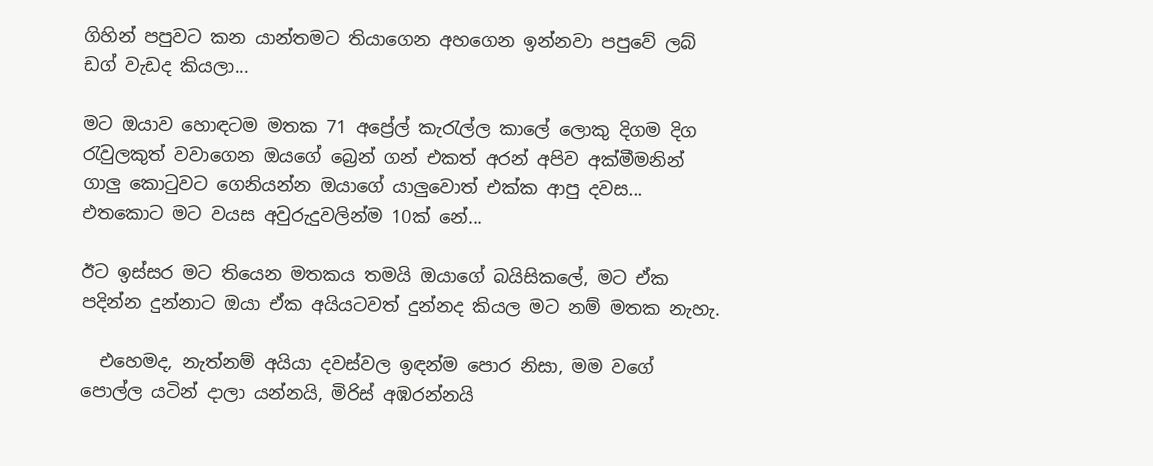ගිහින් පපුවට කන යාන්තමට තියාගෙන අහගෙන ඉන්නවා පපුවේ ලබ් ඩග් වැඩද කියලා...

මට ඔයාව හොඳටම මතක 71 අප්‍රේල් කැරැල්ල කාලේ ලොකු දිගම දිග රැවුලකුත් වවාගෙන ඔයගේ බ්‍රෙන් ගන් එකත් අරන් අපිව අක්මීමනින් ගාලු කොටුවට ගෙනියන්න ඔයාගේ යාලුවොත් එක්ක ආපු දවස... එතකොට මට වයස අවුරුදුවලින්ම 10ක් නේ...

ඊට ඉස්සර මට තියෙන මතකය තමයි ඔයාගේ බයිසිකලේ, මට ඒක පදින්න දුන්නාට ඔයා ඒක අයියටවත් දුන්නද කියල මට නම් මතක නැහැ.

  එහෙමද, නැත්නම් අයියා දවස්වල ඉඳන්ම පොර නිසා, මම වගේ පොල්ල යටින් දාලා යන්නයි, මිරිස් අඹරන්නයි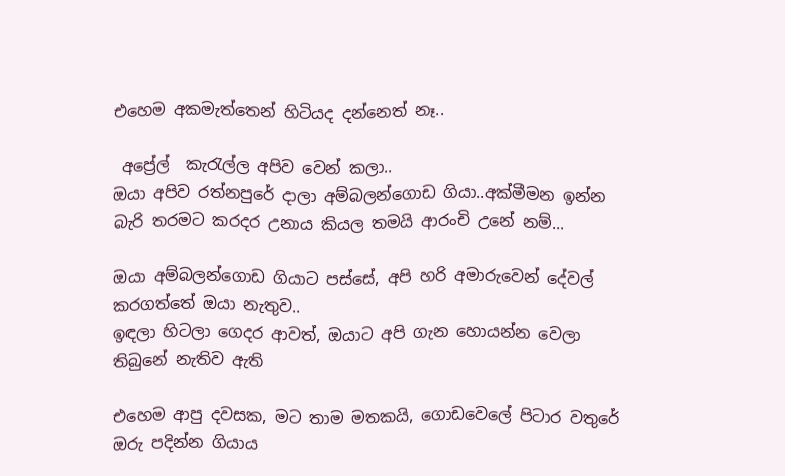එහෙම අකමැත්තෙන් හිටියද දන්නෙත් නෑ..

 අප්‍රේල්  කැරැල්ල අපිව වෙන් කලා..
ඔයා අපිව රත්නපුරේ දාලා අම්බලන්ගොඩ ගියා..අක්මීමන ඉන්න බැරි තරමට කරදර උනාය කියල තමයි ආරංචි උනේ නම්...

ඔයා අම්බලන්ගොඩ ගියාට පස්සේ, අපි හරි අමාරුවෙන් දේවල් කරගත්තේ ඔයා නැතුව..
ඉඳලා හිටලා ගෙදර ආවත්, ඔයාට අපි ගැන හොයන්න වෙලා තිබුනේ නැතිව ඇති

එහෙම ආපු දවසක, මට තාම මතකයි, ගොඩවෙලේ පිටාර වතුරේ ඔරු පදින්න ගියාය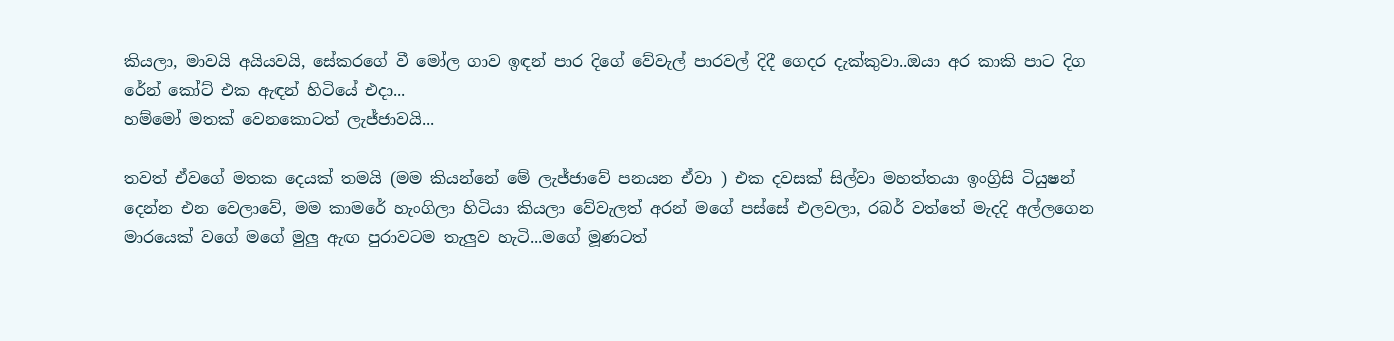කියලා, මාවයි අයියවයි, සේකරගේ වී මෝල ගාව ඉඳන් පාර දිගේ වේවැල් පාරවල් දිදී ගෙදර දැක්කුවා..ඔයා අර කාකි පාට දිග රේන් කෝට් එක ඇඳන් හිටියේ එදා...
හම්මෝ මතක් වෙනකොටත් ලැජ්ජාවයි...

තවත් ඒවගේ මතක දෙයක් තමයි (මම කියන්නේ මේ ලැජ්ජාවේ පනයන ඒවා ) එක දවසක් සිල්වා මහත්තයා ඉංග්‍රිසි ටියුෂන් දෙන්න එන වෙලාවේ, මම කාමරේ හැංගිලා හිටියා කියලා වේවැලත් අරන් මගේ පස්සේ එලවලා, රබර් වත්තේ මැදදි අල්ලගෙන මාරයෙක් වගේ මගේ මුලු ඇඟ පුරාවටම තැලුව හැටි...මගේ මූණටත්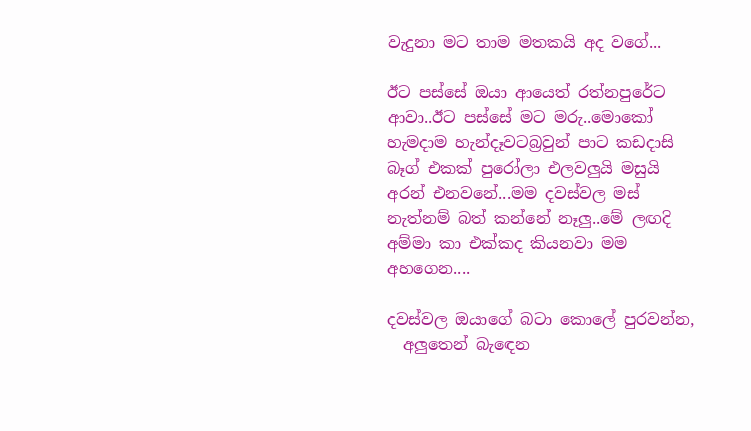වැදුනා මට තාම මතකයි අද වගේ...

ඊට පස්සේ ඔයා ආයෙත් රත්නපුරේට ආවා..ඊට පස්සේ මට මරු..මොකෝ හැමදාම හැන්දෑවටබ්‍රවුන් පාට කඩදාසි බෑග් එකක් පුරෝලා එලවලුයි මසුයි අරන් එනවනේ...මම දවස්වල මස් නැත්නම් බත් කන්නේ නෑලු..මේ ලඟදි අම්මා කා එක්කද කියනවා මම අහගෙන....

දවස්වල ඔයාගේ බටා කොලේ පුරවන්න,
  අලුතෙන් බැඳෙන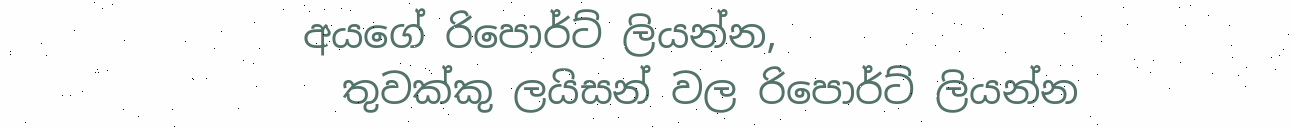අයගේ රිපොර්ට් ලියන්න,
  තුවක්කු ලයිසන් වල රිපොර්ට් ලියන්න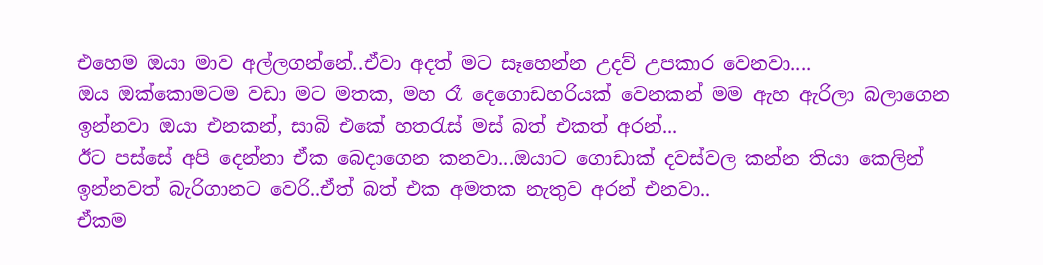එහෙම ඔයා මාව අල්ලගන්නේ..ඒවා අදත් මට සෑහෙන්න උදව් උපකාර වෙනවා....
ඔය ඔක්කොමටම වඩා මට මතක, මහ රෑ දෙගොඩහරියක් වෙනකන් මම ඇහ ඇරිලා බලාගෙන ඉන්නවා ඔයා එනකන්, සාබි එකේ හතරැස් මස් බත් එකත් අරන්...
ඊට පස්සේ අපි දෙන්නා ඒක බෙදාගෙන කනවා...ඔයාට ගොඩාක් දවස්වල කන්න තියා කෙලින් ඉන්නවත් බැරිගානට වෙරි..ඒත් බත් එක අමතක නැතුව අරන් එනවා..
ඒකම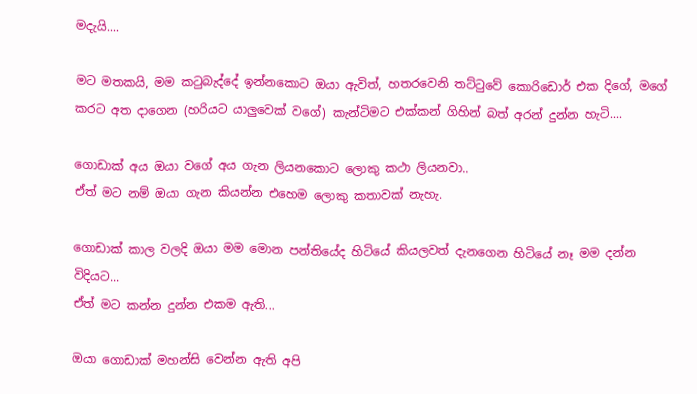මදැයි....

මට මතකයි, මම කටුබැද්දේ ඉන්නකොට ඔයා ඇවිත්, හතරවෙනි තට්ටුවේ කොරිඩොර් එක දිගේ, මගේ කරට අත දාගෙන (හරියට යාලුවෙක් වගේ) කැන්ටිමට එක්කන් ගිහින් බත් අරන් දුන්න හැටි....

ගොඩාක් අය ඔයා වගේ අය ගැන ලියනකොට ලොකු කථා ලියනවා..
ඒත් මට නම් ඔයා ගැන කියන්න එහෙම ලොකු කතාවක් නැහැ.

ගොඩාක් කාල වලදි ඔයා මම මොන පන්තියේද හිටියේ කියලවත් දැනගෙන හිටියේ නෑ මම දන්න විදියට...
ඒත් මට කන්න දුන්න එකම ඇති...

ඔයා ගොඩාක් මහන්සි වෙන්න ඇති අපි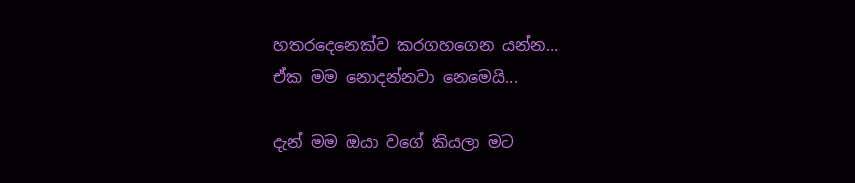හතරදෙනෙක්ව කරගහගෙන යන්න...
ඒක මම නොදන්නවා නෙමෙයි...

දැන් මම ඔයා වගේ කියලා මට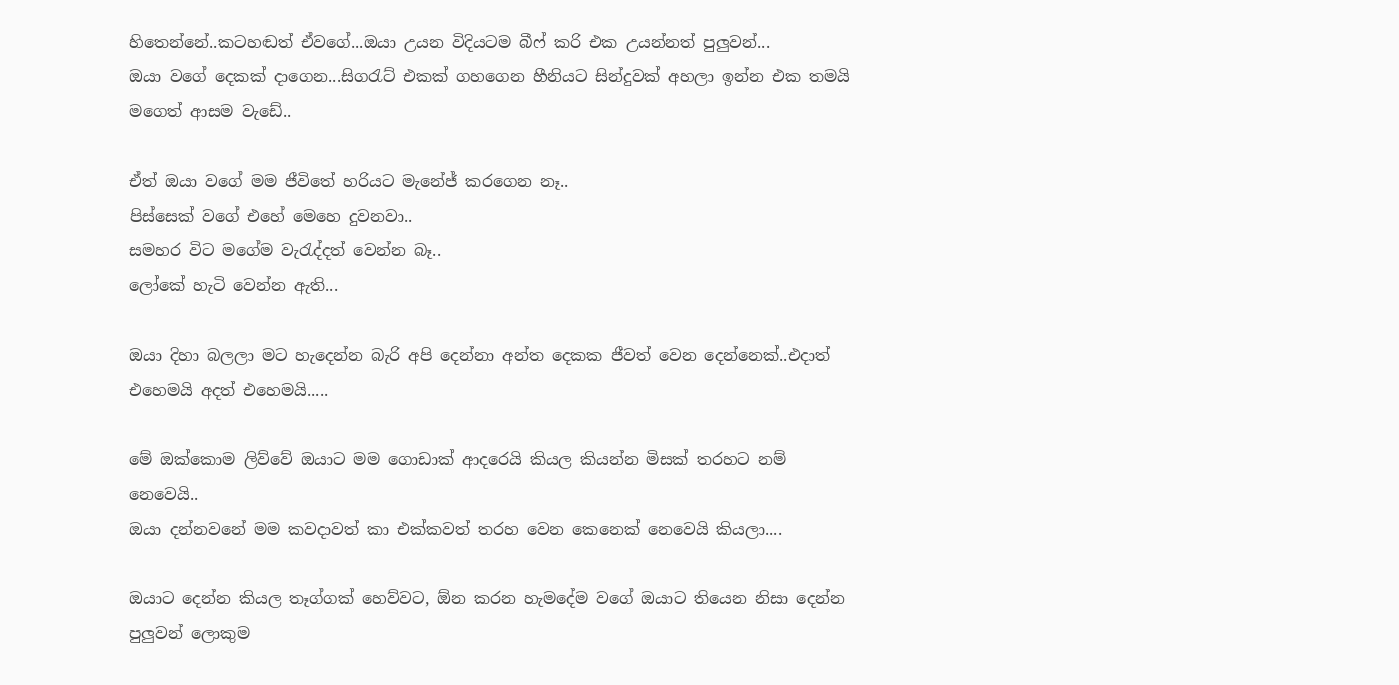හිතෙන්නේ..කටහඬත් ඒවගේ...ඔයා උයන විදියටම බීෆ් කරි එක උයන්නත් පුලුවන්...
ඔයා වගේ දෙකක් දාගෙන...සිගරැට් එකක් ගහගෙන හීනියට සින්දුවක් අහලා ඉන්න එක තමයි මගෙත් ආසම වැඩේ..

ඒත් ඔයා වගේ මම ජීවිතේ හරියට මැනේජ් කරගෙන නෑ..
පිස්සෙක් වගේ එහේ මෙහෙ දුවනවා..
සමහර විට මගේම වැරැද්දත් වෙන්න බෑ..
ලෝකේ හැටි වෙන්න ඇති...

ඔයා දිහා බලලා මට හැදෙන්න බැරි අපි දෙන්නා අන්ත දෙකක ජීවත් වෙන දෙන්නෙක්..එදාත් එහෙමයි අදත් එහෙමයි.....

මේ ඔක්කොම ලිව්වේ ඔයාට මම ගොඩාක් ආදරෙයි කියල කියන්න මිසක් තරහට නම් නෙවෙයි..
ඔයා දන්නවනේ මම කවදාවත් කා එක්කවත් තරහ වෙන කෙනෙක් නෙවෙයි කියලා....

ඔයාට දෙන්න කියල තෑග්ගක් හෙව්වට, ඕන කරන හැමදේම වගේ ඔයාට තියෙන නිසා දෙන්න පුලුවන් ලොකුම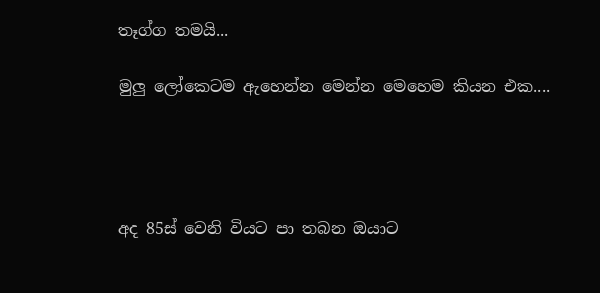තෑග්ග තමයි...

මුලු ලෝකෙටම ඇහෙන්න මෙන්න මෙහෙම කියන එක....




අද 85ස් වෙනි වියට පා තබන ඔයාට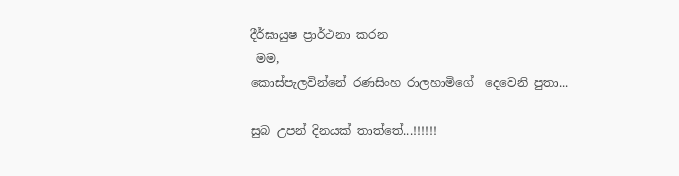දීර්ඝායුෂ ප්‍රාර්ථනා කරන
 මම,
කොස්පැලවින්නේ රණසිංහ රාලහාමිගේ  දෙවෙනි පුතා...

සුබ උපන් දිනයක් තාත්තේ...!!!!!!